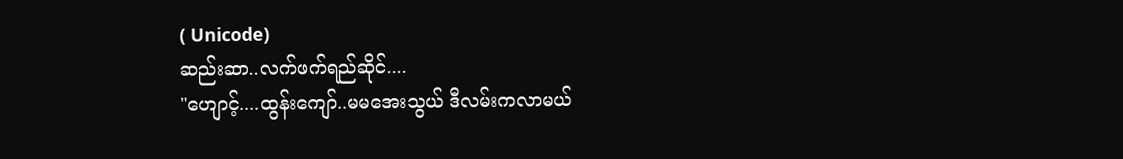( Unicode)
ဆည်းဆာ..လက်ဖက်ရည်ဆိုင်....
"ဟျောင့်....ထွန်းကျော်..မမအေးသွယ် ဒီလမ်းကလာမယ်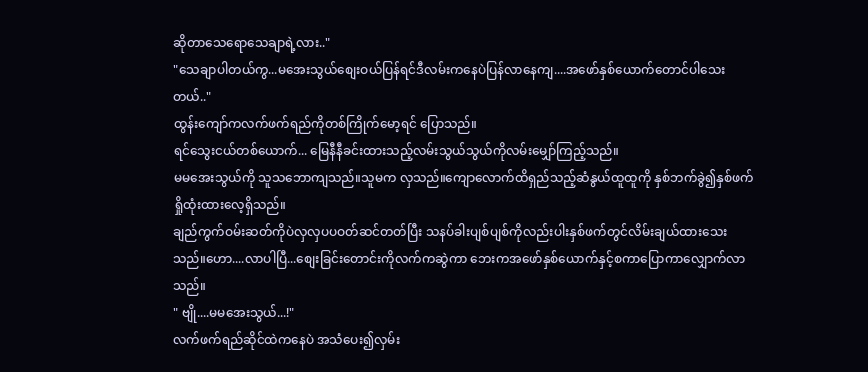ဆိုတာသေရောသေချာရဲ့လား.."
"သေချာပါတယ်ကွ...မအေးသွယ်စျေးဝယ်ပြန်ရင်ဒီလမ်းကနေပဲပြန်လာနေကျ....အဖော်နှစ်ယောက်တောင်ပါသေးတယ်.."
ထွန်းကျော်ကလက်ဖက်ရည်ကိုတစ်ကြိုက်မော့ရင် ပြောသည်။
ရင်သွေးငယ်တစ်ယောက်... မြေနီနီခင်းထားသည့်လမ်းသွယ်သွယ်ကိုလမ်းမျှော်ကြည့်သည်။
မမအေးသွယ်ကို သူသဘောကျသည်။သူမက လှသည်။ကျောလောက်ထိရှည်သည့်ဆံနွယ်ထူထူကို နှစ်ဘက်ခွဲ၍နှစ်ဖက်ရှိုထုံးထားလေ့ရှိသည်။
ချည်ကွက်ဝမ်းဆတ်ကိုပဲလှလှပပဝတ်ဆင်တတ်ပြီး သနပ်ခါးပျစ်ပျစ်ကိုလည်းပါးနှစ်ဖက်တွင်လိမ်းချယ်ထားသေးသည်။ဟော....လာပါပြီ...စျေးခြင်းတောင်းကိုလက်ကဆွဲကာ ဘေးကအဖော်နှစ်ယောက်နှင့်စကာပြောကာလျှောက်လာသည်။
" ဗျို....မမအေးသွယ်...!"
လက်ဖက်ရည်ဆိုင်ထဲကနေပဲ အသံပေး၍လှမ်း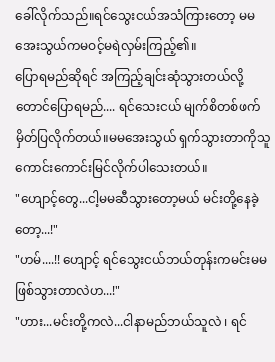ခေါ်လိုက်သည်။ရင်သွေးငယ်အသံကြားတော့ မမအေးသွယ်ကမဝင့်မရဲလှမ်းကြည့်၏။
ပြောရမည်ဆိုရင် အကြည့်ချင်းဆုံသွားတယ်လို့တောင်ပြောရမည်.... ရင်သေးငယ် မျက်စိတစ်ဖက်မှိတ်ပြလိုက်တယ်။မမအေးသွယ် ရှက်သွားတာကိုသူကောင်းကောင်းမြင်လိုက်ပါသေးတယ်။
"ဟျောင့်တွေ...ငါ့မမဆီသွားတော့မယ် မင်းတို့နေခဲ့တော့...!"
"ဟမ်....!! ဟျောင့် ရင်သွေးငယ်ဘယ်တုန်းကမင်းမမဖြစ်သွားတာလဲဟ...!"
"ဟား...မင်းတို့ကလဲ...ငါနာမည်ဘယ်သူလဲ ၊ ရင်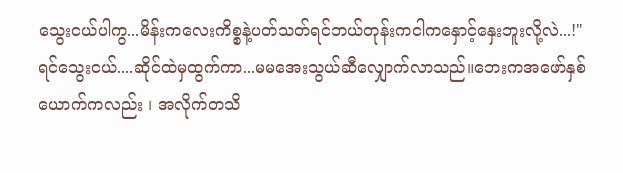သွေးငယ်ပါကွ...မိန်းကလေးကိစ္စနဲ့ပတ်သတ်ရင်ဘယ်တုန်းကငါကနှောင့်နှေးဘူးလို့လဲ...!"
ရင်သွေးငယ်....ဆိုင်ထဲမှထွက်ကာ...မမအေးသွယ်ဆီလျှောက်လာသည်။ဘေးကအဖော်နှစ်ယောက်ကလည်း ၊ အလိုက်တသိ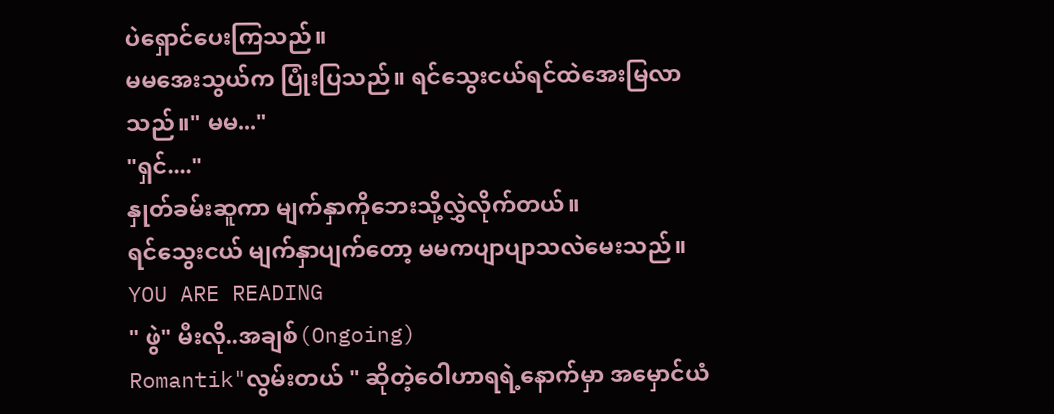ပဲရှောင်ပေးကြသည်။
မမအေးသွယ်က ပြုံးပြသည်။ ရင်သွေးငယ်ရင်ထဲအေးမြလာသည်။" မမ..."
"ရှင်...."
နှုတ်ခမ်းဆူကာ မျက်နှာကိုဘေးသို့လွှဲလိုက်တယ်။
ရင်သွေးငယ် မျက်နှာပျက်တော့ မမကပျာပျာသလဲမေးသည်။
YOU ARE READING
" ဖွဲ" မီးလို..အချစ်(Ongoing)
Romantik"လွမ်းတယ် " ဆိုတဲ့ဝေါဟာရရဲ့နောက်မှာ အမှောင်ယံ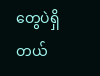တွေပဲရှိတယ်